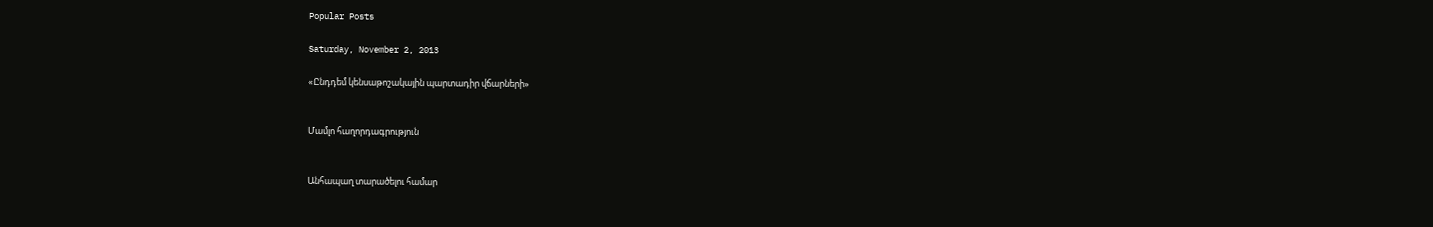Popular Posts

Saturday, November 2, 2013

«Ընդդեմ կենսաթոշակային պարտադիր վճարների»


Մամլո հաղորդագրություն


Անհապաղ տարածելու համար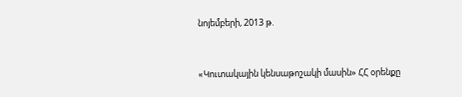նոյեմբերի, 2013 թ.



«Կուտակային կենսաթոշակի մասին» ՀՀ օրենքը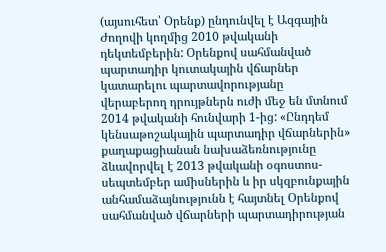(այսուհետ՝ Օրենք) ընդունվել է Ազգային Ժողովի կողմից 2010 թվականի դեկտեմբերին: Օրենքով սահմանված պարտադիր կուտակային վճարներ կատարելու պարտավորությանը վերաբերող դրույթներն ուժի մեջ են մտնում 2014 թվականի հունվարի 1-ից: «Ընդդեմ կենսաթոշակային պարտադիր վճարներին» քաղաքացիանան նախաձեռնությունը ձևավորվել է 2013 թվականի օգոստոս-սեպտեմբեր ամիսներին և իր սկզբունքային անհամաձայնությունն է հայտնել Օրենքով սահմանված վճարների պարտադիրության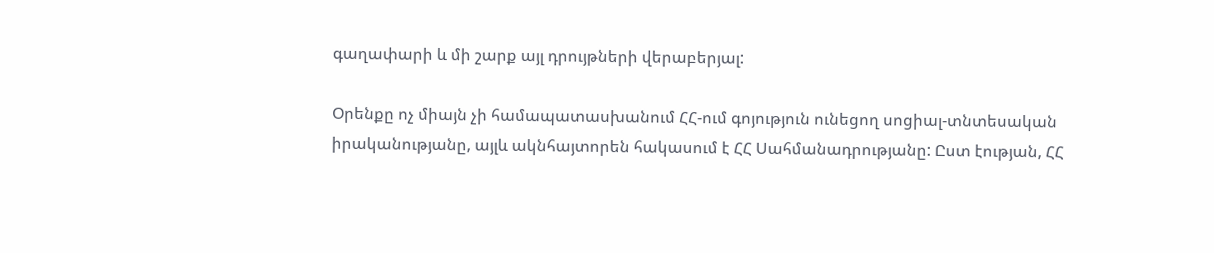գաղափարի և մի շարք այլ դրույթների վերաբերյալ:

Օրենքը ոչ միայն չի համապատասխանում ՀՀ-ում գոյություն ունեցող սոցիալ-տնտեսական իրականությանը, այլև ակնհայտորեն հակասում է ՀՀ Սահմանադրությանը: Ըստ էության, ՀՀ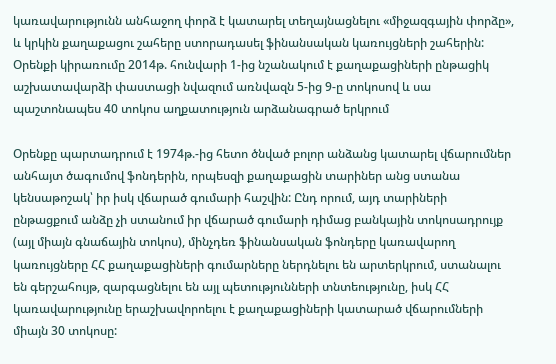կառավարությունն անհաջող փորձ է կատարել տեղայնացնելու «միջազգային փորձը», և կրկին քաղաքացու շահերը ստորադասել ֆինանսական կառույցների շահերին: Օրենքի կիրառումը 2014թ. հունվարի 1-ից նշանակում է քաղաքացիների ընթացիկ աշխատավարձի փաստացի նվազում առնվազն 5-ից 9-ը տոկոսով և սա պաշտոնապես 40 տոկոս աղքատություն արձանագրած երկրում

Օրենքը պարտադրում է 1974թ.-ից հետո ծնված բոլոր անձանց կատարել վճարումներ անհայտ ծագումով ֆոնդերին, որպեսզի քաղաքացին տարիներ անց ստանա կենսաթոշակ՝ իր իսկ վճարած գումարի հաշվին: Ընդ որում, այդ տարիների ընթացքում անձը չի ստանում իր վճարած գումարի դիմաց բանկային տոկոսադրույք (այլ միայն գնաճային տոկոս), մինչդեռ ֆինանսական ֆոնդերը կառավարող կառույցները ՀՀ քաղաքացիների գումարները ներդնելու են արտերկրում, ստանալու են գերշահույթ, զարգացնելու են այլ պետությունների տնտեությունը, իսկ ՀՀ կառավարությունը երաշխավորոելու է քաղաքացիների կատարած վճարումների միայն 30 տոկոսը: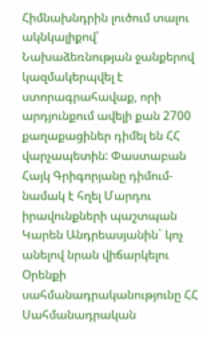Հիմնախնդրին լուծում տալու ակնկալիքով՝ Նախաձեռնության ջանքերով կազմակերպվել է ստորագրահավաք, որի արդյունքում ավելի քան 2700 քաղաքացիներ դիմել են ՀՀ վարչապետին: Փաստաբան Հայկ Գրիգորյանը դիմում-նամակ է հղել Մարդու իրավունքների պաշտպան Կարեն Անդրեասյանին` կոչ անելով նրան վիճարկելու Օրենքի սահմանադրականությունը ՀՀ Սահմանադրական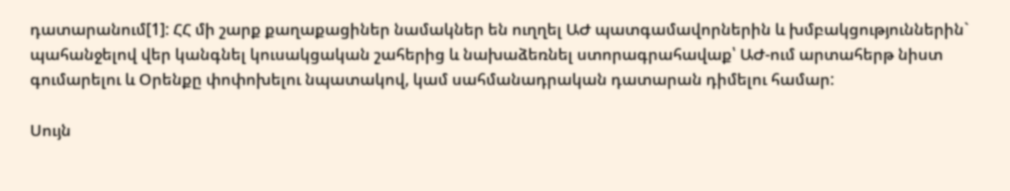դատարանում[1]: ՀՀ մի շարք քաղաքացիներ նամակներ են ուղղել ԱԺ պատգամավորներին և խմբակցություններին` պահանջելով վեր կանգնել կուսակցական շահերից և նախաձեռնել ստորագրահավաք՝ ԱԺ-ում արտահերթ նիստ գումարելու և Օրենքը փոփոխելու նպատակով, կամ սահմանադրական դատարան դիմելու համար:

Սույն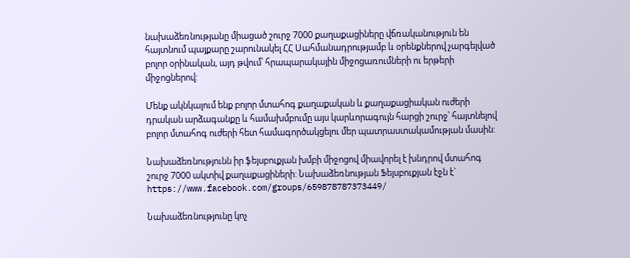նախաձեռնությանը միացած շուրջ 7000 քաղաքացիները վճռականություն են հայտնում պայքարը շարունակել ՀՀ Սահմանադրությամբ և օրենքներով չարգելված բոլոր օրինական, այդ թվում՝ հրապարակային միջոցառումների ու երթերի միջոցներով:

Մենք ակնկալում ենք բոլոր մտահոգ քաղաքական և քաղաքացիական ուժերի դրական արձագանքը և համախմբումը այս կարևորագույն հարցի շուրջ՝ հայտնելով բոլոր մտահոգ ուժերի հետ համագործակցելու մեր պատրաստակամության մասին:

Նախաձեռնությունն իր ֆեյսբուքյան խմբի միջոցով միավորել է խնդրով մտահոգ շուրջ 7000 ակտիվ քաղաքացիների: Նախաձեռնության Ֆեյսբուքյան էջն է` https://www.facebook.com/groups/659878787373449/

Նախաձեռնությունը կոչ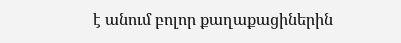է անում բոլոր քաղաքացիներին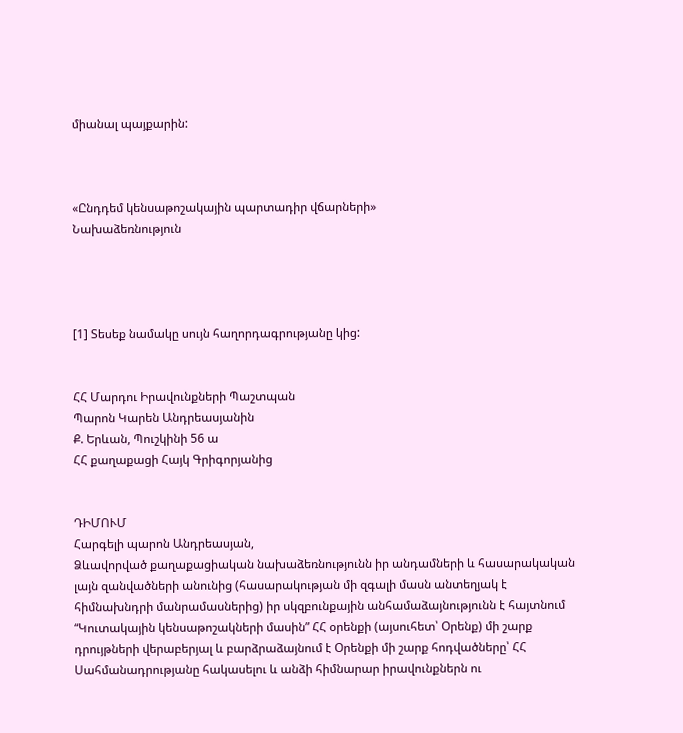միանալ պայքարին:



«Ընդդեմ կենսաթոշակային պարտադիր վճարների»
Նախաձեռնություն




[1] Տեսեք նամակը սույն հաղորդագրությանը կից:


ՀՀ Մարդու Իրավունքների Պաշտպան
Պարոն Կարեն Անդրեասյանին
Ք. Երևան, Պուշկինի 56 ա
ՀՀ քաղաքացի Հայկ Գրիգորյանից


ԴԻՄՈՒՄ
Հարգելի պարոն Անդրեասյան,
Ձևավորված քաղաքացիական նախաձեռնությունն իր անդամների և հասարակական լայն զանվածների անունից (հասարակության մի զգալի մասն անտեղյակ է հիմնախնդրի մանրամասներից) իր սկզբունքային անհամաձայնությունն է հայտնում “Կուտակային կենսաթոշակների մասին” ՀՀ օրենքի (այսուհետ՝ Օրենք) մի շարք դրույթների վերաբերյալ և բարձրաձայնում է Օրենքի մի շարք հոդվածները՝ ՀՀ Սահմանադրությանը հակասելու և անձի հիմնարար իրավունքներն ու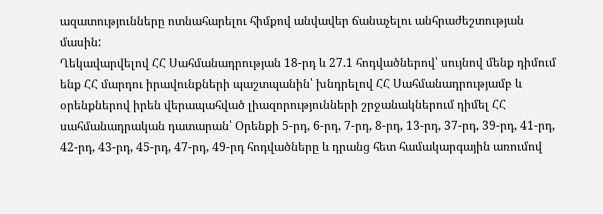ազատությունները ոտնահարելու հիմքով անվավեր ճանաչելու անհրաժեշտության մասին:
Ղեկավարվելով ՀՀ Սահմանադրության 18-րդ և 27.1 հոդվածներով՝ սույնով մենք դիմում ենք ՀՀ մարդու իրավունքների պաշտպանին՝ խնդրելով ՀՀ Սահմանադրությամբ և օրենքներով իրեն վերապահված լիազորությունների շրջանակներում դիմել ՀՀ սահմանադրական դատարան՝ Օրենքի 5-րդ, 6-րդ, 7-րդ, 8-րդ, 13-րդ, 37-րդ, 39-րդ, 41-րդ, 42-րդ, 43-րդ, 45-րդ, 47-րդ, 49-րդ հոդվածները և դրանց հետ համակարգային առումով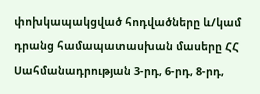փոխկապակցված հոդվածները և/կամ դրանց համապատասխան մասերը ՀՀ Սահմանադրության 3-րդ, 6-րդ, 8-րդ,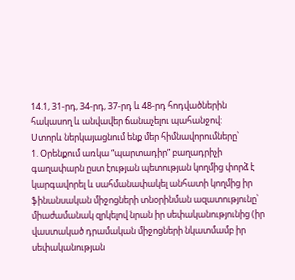14.1, 31-րդ, 34-րդ, 37-րդ և 48-րդ հոդվածներին հակասող և անվավեր ճանաչելու պահանջով:
Ստորև ներկայացնում ենք մեր հիմնավորումները՝
1. Օրենքում առկա “պարտադիր” բաղադրիչի գաղափարն ըստ էության պետության կողմից փորձ է կարգավորել և սահմանափակել անհատի կողմից իր ֆինանսական միջոցների տնօրինման ազատությունը՝ միաժամանակ զրկելով նրան իր սեփականությունից (իր վաստակած դրամական միջոցների նկատմամբ իր
սեփականության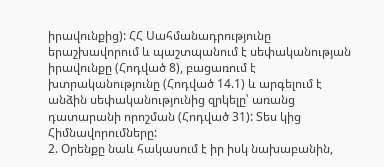իրավունքից): ՀՀ Սահմանադրությունը երաշխավորում և պաշտպանում է սեփականության իրավունքը (Հոդված 8), բացառում է խտրականությունը (Հոդված 14.1) և արգելում է անձին սեփականությունից զրկելը՝ առանց դատարանի որոշման (Հոդված 31): Տես կից Հիմնավորումները:
2. Օրենքը նաև հակասում է իր իսկ նախաբանին,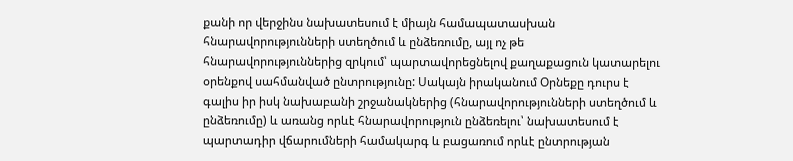քանի որ վերջինս նախատեսում է միայն համապատասխան հնարավորությունների ստեղծում և ընձեռումը, այլ ոչ թե հնարավորություններից զրկում՝ պարտավորեցնելով քաղաքացուն կատարելու օրենքով սահմանված ընտրությունը: Սակայն իրականում Օրնեքը դուրս է գալիս իր իսկ նախաբանի շրջանակներից (հնարավորությունների ստեղծում և ընձեռումը) և առանց որևէ հնարավորություն ընձեռելու՝ նախատեսում է պարտադիր վճարումների համակարգ և բացառում որևէ ընտրության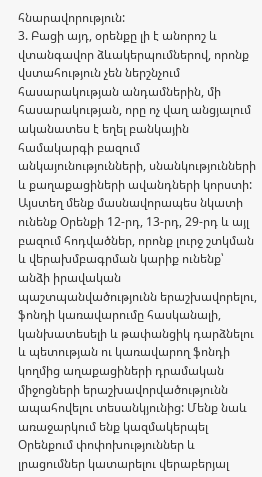հնարավորություն:
3. Բացի այդ, օրենքը լի է անորոշ և վտանգավոր ձևակերպումներով, որոնք վստահություն չեն ներշնչում հասարակության անդամներին, մի հասարակության, որը ոչ վաղ անցյալում ականատես է եղել բանկային համակարգի բազում անկայունությունների, սնանկությունների և քաղաքացիների ավանդների կորստի: Այստեղ մենք մասնավորապես նկատի ունենք Օրենքի 12-րդ, 13-րդ, 29-րդ և այլ բազում հոդվածներ, որոնք լուրջ շտկման և վերախմբագրման կարիք ունենք՝ անձի իրավական պաշտպանվածությունն երաշխավորելու, ֆոնդի կառավարումը հասկանալի, կանխատեսելի և թափանցիկ դարձնելու և պետության ու կառավարող ֆոնդի կողմից աղաքացիների դրամական միջոցների երաշխավորվածությունն ապահովելու տեսանկյունից: Մենք նաև առաջարկում ենք կազմակերպել Օրենքում փոփոխություններ և լրացումներ կատարելու վերաբերյալ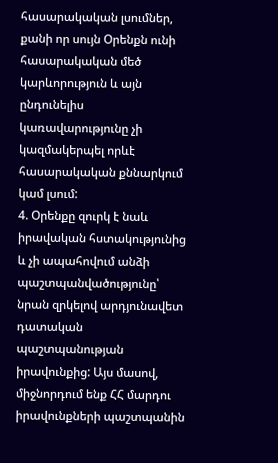հասարակական լսումներ, քանի որ սույն Օրենքն ունի հասարակական մեծ կարևորություն և այն ընդունելիս կառավարությունը չի կազմակերպել որևէ հասարակական քննարկում կամ լսում:
4. Օրենքը զուրկ է նաև իրավական հստակությունից և չի ապահովում անձի պաշտպանվածությունը՝ նրան զրկելով արդյունավետ դատական պաշտպանության իրավունքից: Այս մասով, միջնորդում ենք ՀՀ մարդու իրավունքների պաշտպանին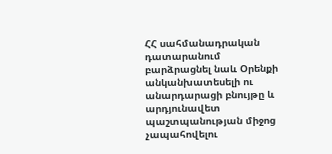ՀՀ սահմանադրական դատարանում բարձրացնել նաև Օրենքի անկանխատեսելի ու անարդարացի բնույթը և արդյունավետ պաշտպանության միջոց չապահովելու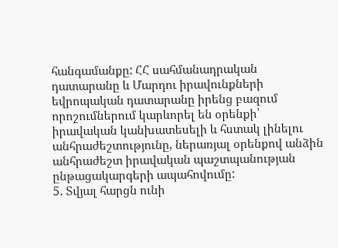հանգամանքը: ՀՀ սահմանադրական դատարանը և Մարդու իրավունքների եվրոպական դատարանը իրենց բազում որոշումներում կարևորել են օրենքի՝ իրավական կանխատեսելի և հստակ լինելու անհրաժեշտությունը, ներառյալ օրենքով անձին անհրաժեշտ իրավական պաշտպանության ընթացակարգերի ապահովումը:
5. Տվյալ հարցն ունի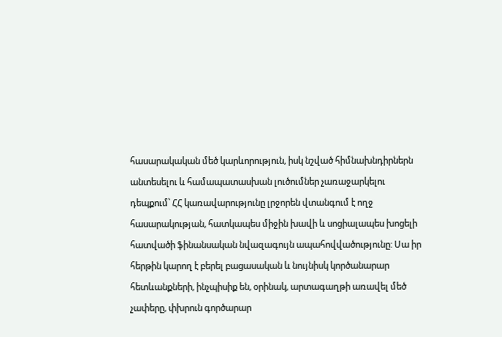հասարակական մեծ կարևորություն, իսկ նշված հիմնախնդիրներն անտեսելու և համապատասխան լուծումներ չառաջարկելու
դեպքում՝ ՀՀ կառավարությունը լրջորեն վտանգում է ողջ հասարակության, հատկապես միջին խավի և սոցիալապես խոցելի հատվածի ֆինանսական նվազագույն ապահովվածությունը: Սա իր հերթին կարող է բերել բացասական և նույնիսկ կործանարար հետևանքների, ինչպիսիք են, օրինակ, արտագաղթի առավել մեծ չափերը, փխրուն գործարար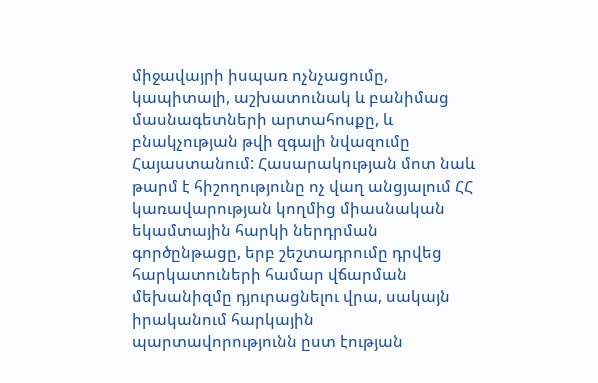միջավայրի իսպառ ոչնչացումը, կապիտալի, աշխատունակ և բանիմաց մասնագետների արտահոսքը, և բնակչության թվի զգալի նվազումը Հայաստանում: Հասարակության մոտ նաև թարմ է հիշողությունը ոչ վաղ անցյալում ՀՀ կառավարության կողմից միասնական եկամտային հարկի ներդրման գործընթացը, երբ շեշտադրումը դրվեց հարկատուների համար վճարման մեխանիզմը դյուրացնելու վրա, սակայն իրականում հարկային պարտավորությունն ըստ էության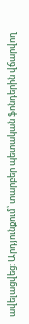ավելացվեց: Արդյունքում՝ տարբեր պետական ֆոնդերին վճարվող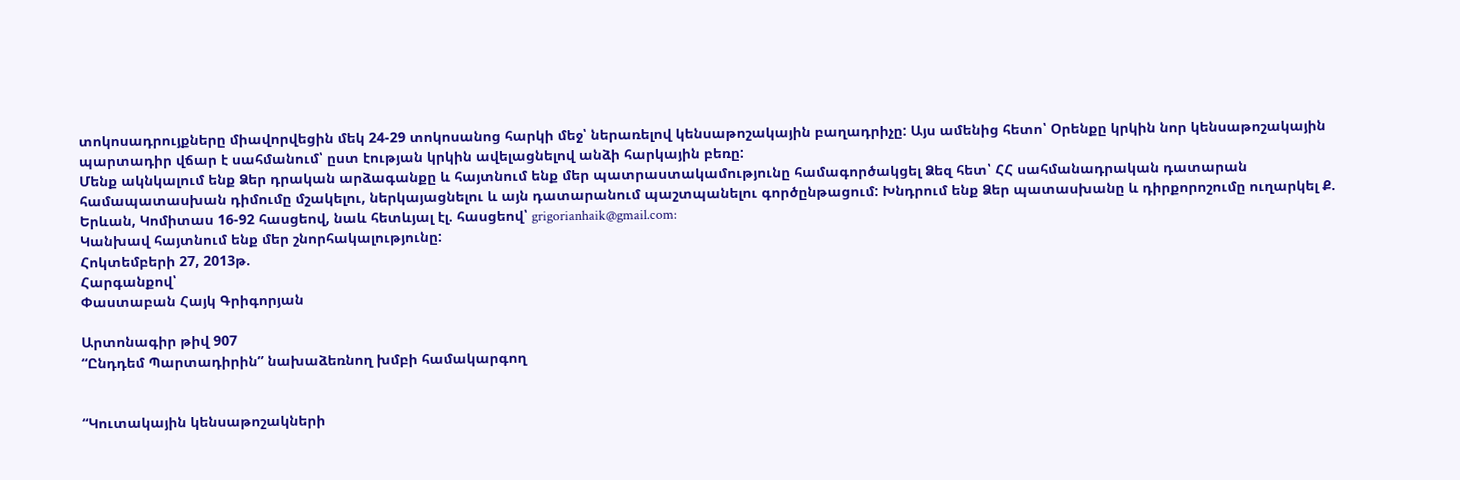տոկոսադրույքները միավորվեցին մեկ 24-29 տոկոսանոց հարկի մեջ՝ ներառելով կենսաթոշակային բաղադրիչը: Այս ամենից հետո՝ Օրենքը կրկին նոր կենսաթոշակային պարտադիր վճար է սահմանում՝ ըստ էության կրկին ավելացնելով անձի հարկային բեռը:
Մենք ակնկալում ենք Ձեր դրական արձագանքը և հայտնում ենք մեր պատրաստակամությունը համագործակցել Ձեզ հետ՝ ՀՀ սահմանադրական դատարան համապատասխան դիմումը մշակելու, ներկայացնելու և այն դատարանում պաշտպանելու գործընթացում: Խնդրում ենք Ձեր պատասխանը և դիրքորոշումը ուղարկել Ք. Երևան, Կոմիտաս 16-92 հասցեով, նաև հետևյալ էլ. հասցեով՝ grigorianhaik@gmail.com:
Կանխավ հայտնում ենք մեր շնորհակալությունը:
Հոկտեմբերի 27, 2013թ.
Հարգանքով՝
Փաստաբան Հայկ Գրիգորյան

Արտոնագիր թիվ 907
“Ընդդեմ Պարտադիրին” նախաձեռնող խմբի համակարգող


“Կուտակային կենսաթոշակների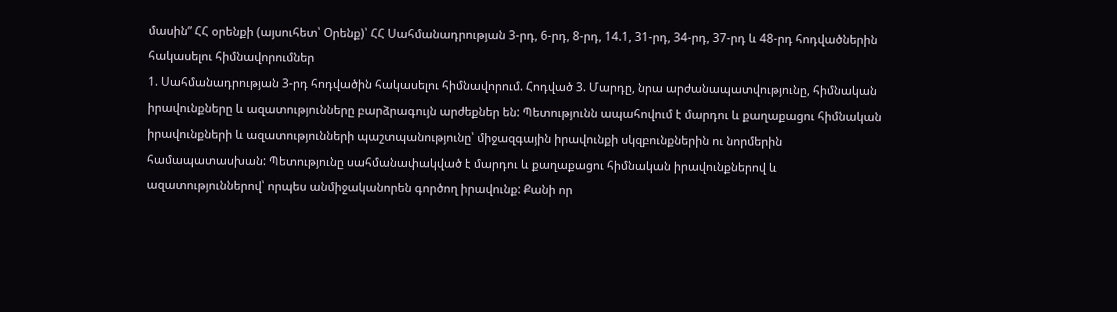մասին” ՀՀ օրենքի (այսուհետ՝ Օրենք)՝ ՀՀ Սահմանադրության 3-րդ, 6-րդ, 8-րդ, 14.1, 31-րդ, 34-րդ, 37-րդ և 48-րդ հոդվածներին հակասելու հիմնավորումներ
1. Սահմանադրության 3-րդ հոդվածին հակասելու հիմնավորում. Հոդված 3. Մարդը, նրա արժանապատվությունը, հիմնական իրավունքները և ազատությունները բարձրագույն արժեքներ են: Պետությունն ապահովում է մարդու և քաղաքացու հիմնական իրավունքների և ազատությունների պաշտպանությունը՝ միջազգային իրավունքի սկզբունքներին ու նորմերին համապատասխան: Պետությունը սահմանափակված է մարդու և քաղաքացու հիմնական իրավունքներով և ազատություններով՝ որպես անմիջականորեն գործող իրավունք: Քանի որ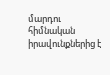մարդու հիմնական իրավունքներից է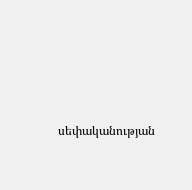սեփականության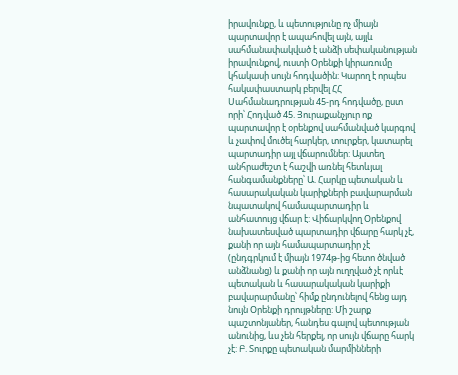իրավունքը, և պետությունը ոչ միայն պարտավոր է ապահովել այն, այլև սահմանափակված է անձի սեփականության իրավունքով, ուստի Օրենքի կիրառումը կհակասի սույն հոդվածին: Կարող է որպես հակափաստարկ բերվել ՀՀ Սահմանադրության 45-րդ հոդվածը, ըստ որի՝ Հոդված 45. Յուրաքանչյուր ոք պարտավոր է օրենքով սահմանված կարգով և չափով մուծել հարկեր, տուրքեր, կատարել պարտադիր այլ վճարումներ: Այստեղ անհրաժեշտ է հաշվի առնել հետևյալ հանգամանքները՝ Ա. Հարկը պետական և հասարակական կարիքների բավարարման նպատակով համապարտադիր և անհատույց վճար է: Վիճարկվող Օրենքով նախատեսված պարտադիր վճարը հարկ չէ, քանի որ այն համապարտադիր չէ (ընդգրկում է միայն 1974թ-ից հետո ծնված անձնանց) և քանի որ այն ուղղված չէ որևէ պետական և հասարակական կարիքի բավարարմանը՝ հիմք ընդունելով հենց այդ նույն Օրենքի դրույթները: Մի շարք պաշտոնյաներ, հանդես գալով պետության անունից, ևս չեն հերքել, որ սույն վճարը հարկ չէ: Բ. Տուրքը պետական մարմինների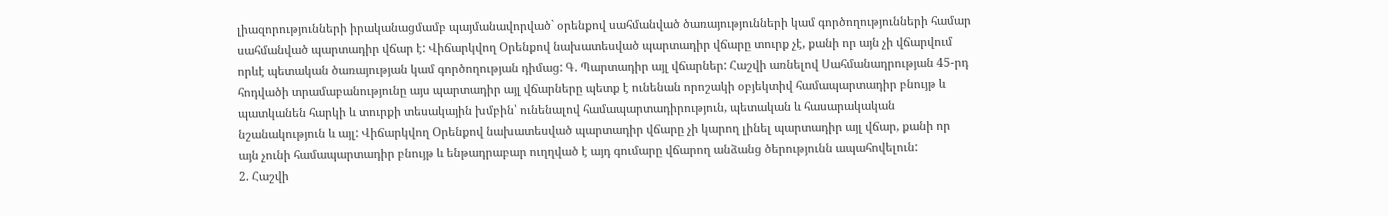լիազորությունների իրականացմամբ պայմանավորված` օրենքով սահմանված ծառայությունների կամ գործողությունների համար սահմանված պարտադիր վճար է: Վիճարկվող Օրենքով նախատեսված պարտադիր վճարը տուրք չէ, քանի որ այն չի վճարվում որևէ պետական ծառայության կամ գործողության դիմաց: Գ. Պարտադիր այլ վճարներ: Հաշվի առնելով Սահմանադրության 45-րդ հոդվածի տրամաբանությունը այս պարտադիր այլ վճարները պետք է ունենան որոշակի օբյեկտիվ համապարտադիր բնույթ և պատկանեն հարկի և տուրքի տեսակային խմբին՝ ունենալով համապարտադիրություն, պետական և հասարակական նշանակություն և այլ: Վիճարկվող Օրենքով նախատեսված պարտադիր վճարը չի կարող լինել պարտադիր այլ վճար, քանի որ այն չունի համապարտադիր բնույթ և ենթադրաբար ուղղված է այդ գումարը վճարող անձանց ծերությունն ապահովելուն:
2. Հաշվի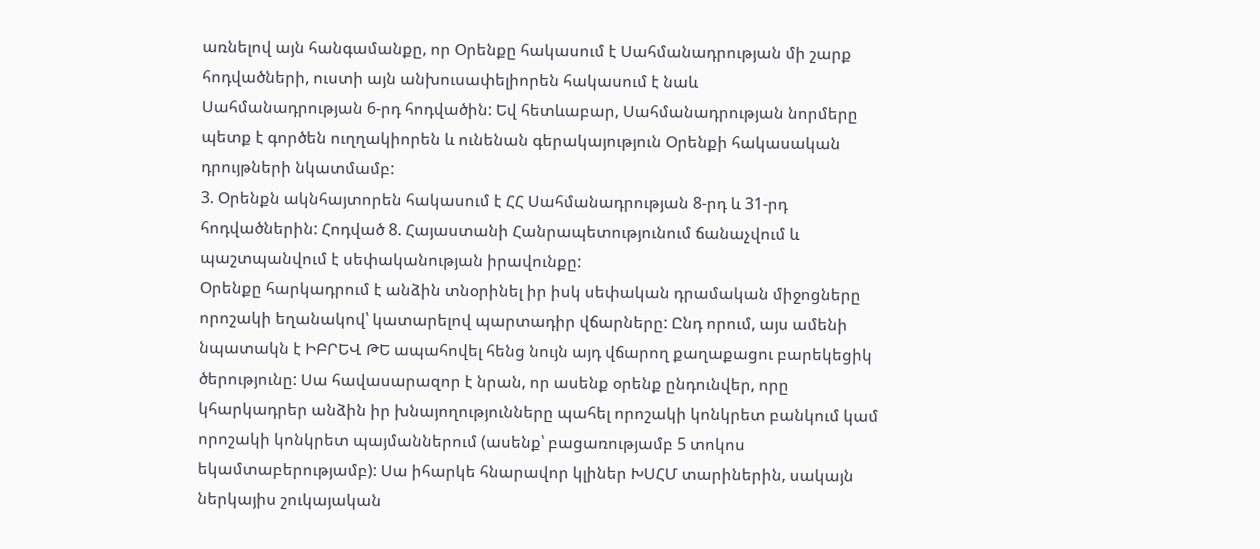առնելով այն հանգամանքը, որ Օրենքը հակասում է Սահմանադրության մի շարք հոդվածների, ուստի այն անխուսափելիորեն հակասում է նաև
Սահմանադրության 6-րդ հոդվածին: Եվ հետևաբար, Սահմանադրության նորմերը պետք է գործեն ուղղակիորեն և ունենան գերակայություն Օրենքի հակասական դրույթների նկատմամբ:
3. Օրենքն ակնհայտորեն հակասում է ՀՀ Սահմանադրության 8-րդ և 31-րդ հոդվածներին: Հոդված 8. Հայաստանի Հանրապետությունում ճանաչվում և պաշտպանվում է սեփականության իրավունքը:
Օրենքը հարկադրում է անձին տնօրինել իր իսկ սեփական դրամական միջոցները որոշակի եղանակով՝ կատարելով պարտադիր վճարները: Ընդ որում, այս ամենի նպատակն է ԻԲՐԵՎ ԹԵ ապահովել հենց նույն այդ վճարող քաղաքացու բարեկեցիկ ծերությունը: Սա հավասարազոր է նրան, որ ասենք օրենք ընդունվեր, որը կհարկադրեր անձին իր խնայողությունները պահել որոշակի կոնկրետ բանկում կամ որոշակի կոնկրետ պայմաններում (ասենք՝ բացառությամբ 5 տոկոս եկամտաբերությամբ): Սա իհարկե հնարավոր կլիներ ԽՍՀՄ տարիներին, սակայն ներկայիս շուկայական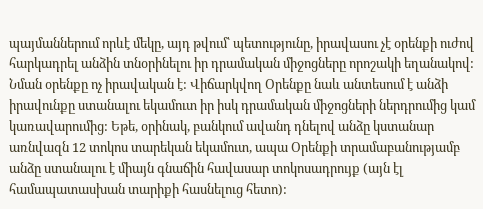պայմաններում որևէ մեկը, այդ թվում՝ պետությունը, իրավասու չէ օրենքի ուժով հարկադրել անձին տնօրինելու իր դրամական միջոցները որոշակի եղանակով: Նման օրենքը ոչ իրավական է: Վիճարկվող Օրենքը նաև անտեսում է անձի իրավունքը ստանալու եկամուտ իր իսկ դրամական միջոցների ներդրումից կամ կառավարումից: Եթե, օրինակ, բանկում ավանդ դնելով անձը կստանար առնվազն 12 տոկոս տարեկան եկամուտ, ապա Օրենքի տրամաբանությամբ անձը ստանալու է միայն գնաճին հավասար տոկոսադրույք (այն էլ համապատասխան տարիքի հասնելուց հետո):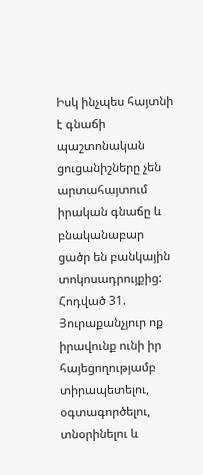Իսկ ինչպես հայտնի է գնաճի պաշտոնական ցուցանիշները չեն արտահայտում իրական գնաճը և բնականաբար ցածր են բանկային տոկոսադրույքից: Հոդված 31. Յուրաքանչյուր ոք իրավունք ունի իր հայեցողությամբ տիրապետելու, օգտագործելու, տնօրինելու և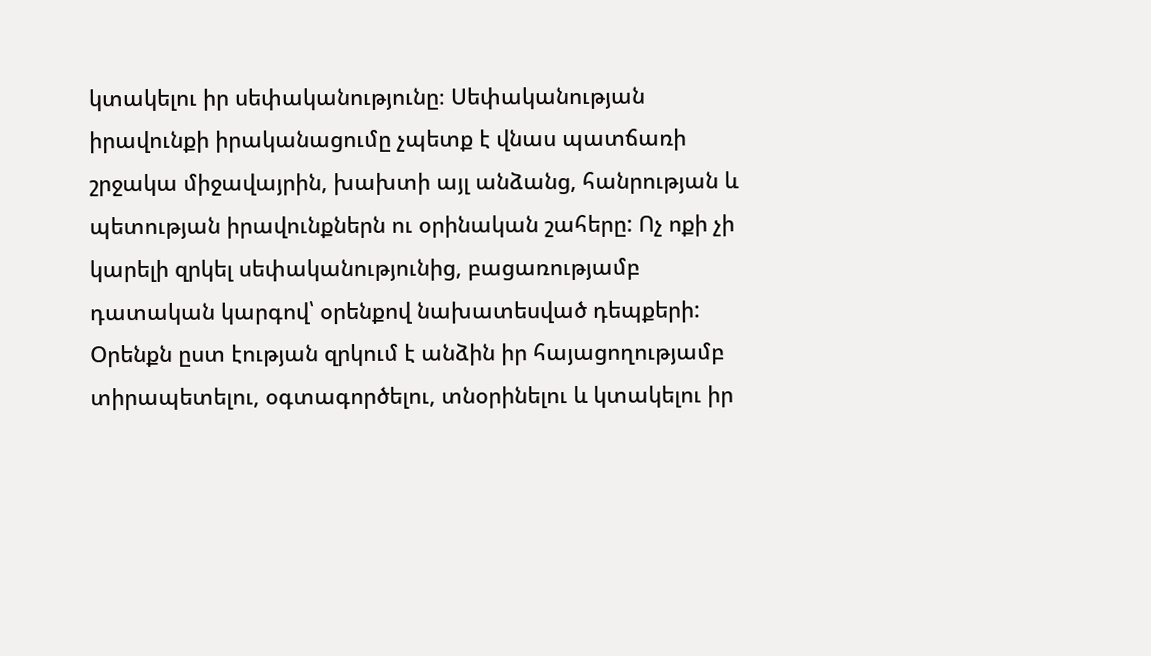կտակելու իր սեփականությունը։ Սեփականության իրավունքի իրականացումը չպետք է վնաս պատճառի շրջակա միջավայրին, խախտի այլ անձանց, հանրության և պետության իրավունքներն ու օրինական շահերը: Ոչ ոքի չի կարելի զրկել սեփականությունից, բացառությամբ դատական կարգով՝ օրենքով նախատեսված դեպքերի:
Օրենքն ըստ էության զրկում է անձին իր հայացողությամբ տիրապետելու, օգտագործելու, տնօրինելու և կտակելու իր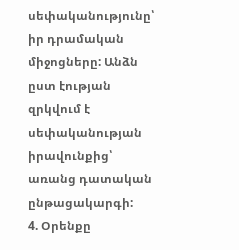սեփականությունը՝ իր դրամական միջոցները: Անձն ըստ էության զրկվում է սեփականության իրավունքից՝ առանց դատական ընթացակարգի:
4. Օրենքը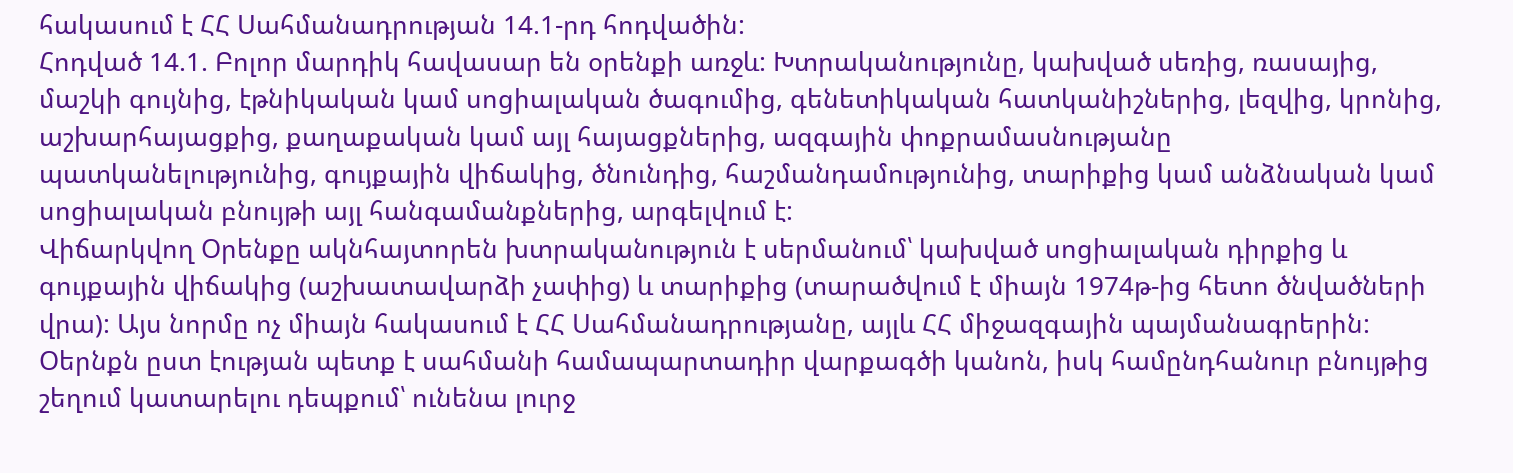հակասում է ՀՀ Սահմանադրության 14.1-րդ հոդվածին:
Հոդված 14.1. Բոլոր մարդիկ հավասար են օրենքի առջև: Խտրականությունը, կախված սեռից, ռասայից, մաշկի գույնից, էթնիկական կամ սոցիալական ծագումից, գենետիկական հատկանիշներից, լեզվից, կրոնից, աշխարհայացքից, քաղաքական կամ այլ հայացքներից, ազգային փոքրամասնությանը պատկանելությունից, գույքային վիճակից, ծնունդից, հաշմանդամությունից, տարիքից կամ անձնական կամ սոցիալական բնույթի այլ հանգամանքներից, արգելվում է:
Վիճարկվող Օրենքը ակնհայտորեն խտրականություն է սերմանում՝ կախված սոցիալական դիրքից և գույքային վիճակից (աշխատավարձի չափից) և տարիքից (տարածվում է միայն 1974թ-ից հետո ծնվածների վրա): Այս նորմը ոչ միայն հակասում է ՀՀ Սահմանադրությանը, այլև ՀՀ միջազգային պայմանագրերին: Օերնքն ըստ էության պետք է սահմանի համապարտադիր վարքագծի կանոն, իսկ համընդհանուր բնույթից շեղում կատարելու դեպքում՝ ունենա լուրջ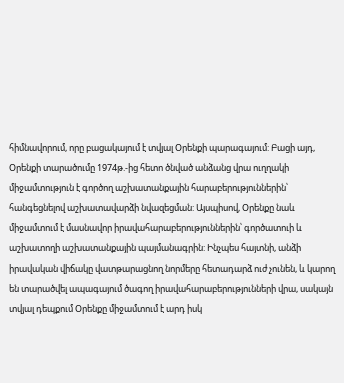հիմնավորում, որը բացակայում է տվյալ Օրենքի պարագայում: Բացի այդ, Օրենքի տարածումը 1974թ.-ից հետո ծնված անձանց վրա ուղղակի միջամտություն է գործող աշխատանքային հարաբերություններին՝ հանգեցնելով աշխատավարձի նվազեցման: Այսպիսով, Օրենքը նաև միջամտում է մասնավոր իրավահարաբերություններին՝ գործատուի և աշխատողի աշխատանքային պայմանագրին: Ինչպես հայտնի, անձի իրավական վիճակը վատթարացնող նորմերը հետադարձ ուժ չունեն, և կարող են տարածվել ապագայում ծագող իրավահարաբերությունների վրա, սակայն տվյալ դեպքում Օրենքը միջամտում է արդ իսկ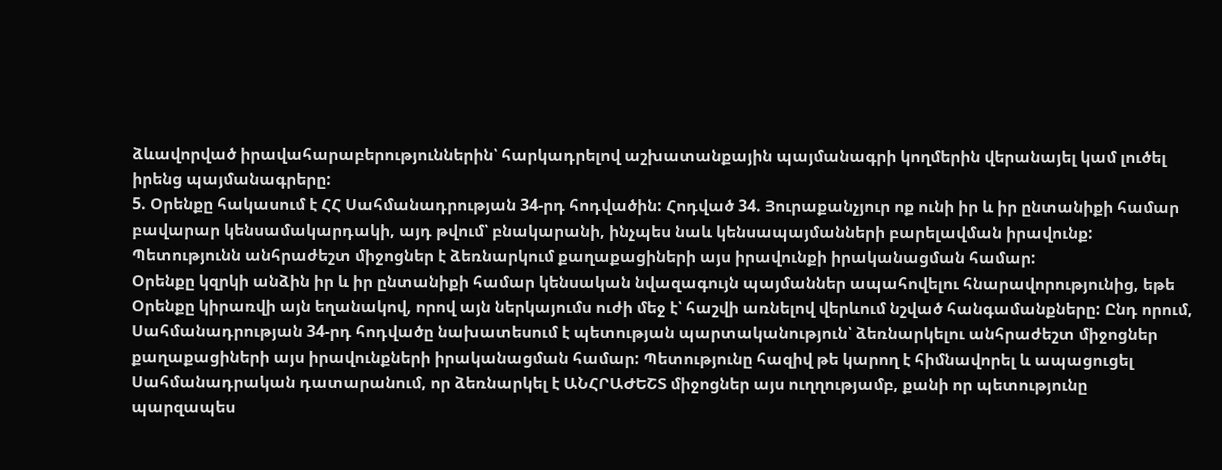ձևավորված իրավահարաբերություններին՝ հարկադրելով աշխատանքային պայմանագրի կողմերին վերանայել կամ լուծել իրենց պայմանագրերը:
5. Օրենքը հակասում է ՀՀ Սահմանադրության 34-րդ հոդվածին: Հոդված 34. Յուրաքանչյուր ոք ունի իր և իր ընտանիքի համար բավարար կենսամակարդակի, այդ թվում՝ բնակարանի, ինչպես նաև կենսապայմանների բարելավման իրավունք: Պետությունն անհրաժեշտ միջոցներ է ձեռնարկում քաղաքացիների այս իրավունքի իրականացման համար:
Օրենքը կզրկի անձին իր և իր ընտանիքի համար կենսական նվազագույն պայմաններ ապահովելու հնարավորությունից, եթե Օրենքը կիրառվի այն եղանակով, որով այն ներկայումս ուժի մեջ է՝ հաշվի առնելով վերևում նշված հանգամանքները: Ընդ որում, Սահմանադրության 34-րդ հոդվածը նախատեսում է պետության պարտականություն՝ ձեռնարկելու անհրաժեշտ միջոցներ քաղաքացիների այս իրավունքների իրականացման համար: Պետությունը հազիվ թե կարող է հիմնավորել և ապացուցել Սահմանադրական դատարանում, որ ձեռնարկել է ԱՆՀՐԱԺԵՇՏ միջոցներ այս ուղղությամբ, քանի որ պետությունը պարզապես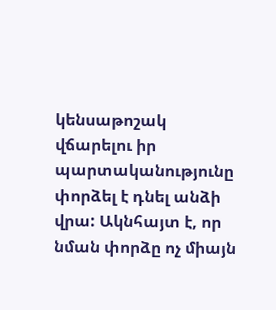կենսաթոշակ վճարելու իր պարտականությունը փորձել է դնել անձի
վրա: Ակնհայտ է, որ նման փորձը ոչ միայն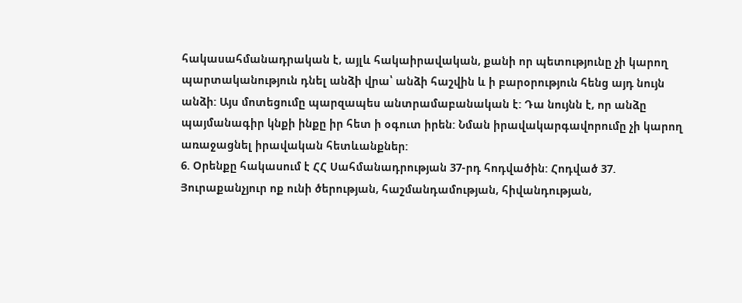հակասահմանադրական է, այլև հակաիրավական, քանի որ պետությունը չի կարող պարտականություն դնել անձի վրա՝ անձի հաշվին և ի բարօրություն հենց այդ նույն անձի: Այս մոտեցումը պարզապես անտրամաբանական է: Դա նույնն է, որ անձը պայմանագիր կնքի ինքը իր հետ ի օգուտ իրեն: Նման իրավակարգավորումը չի կարող առաջացնել իրավական հետևանքներ:
6. Օրենքը հակասում է ՀՀ Սահմանադրության 37-րդ հոդվածին: Հոդված 37. Յուրաքանչյուր ոք ունի ծերության, հաշմանդամության, հիվանդության,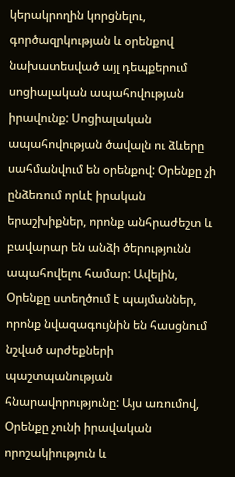կերակրողին կորցնելու, գործազրկության և օրենքով նախատեսված այլ դեպքերում սոցիալական ապահովության իրավունք: Սոցիալական ապահովության ծավալն ու ձևերը սահմանվում են օրենքով: Օրենքը չի ընձեռում որևէ իրական երաշխիքներ, որոնք անհրաժեշտ և բավարար են անձի ծերությունն ապահովելու համար: Ավելին, Օրենքը ստեղծում է պայմաններ, որոնք նվազագույնին են հասցնում նշված արժեքների պաշտպանության հնարավորությունը: Այս առումով, Օրենքը չունի իրավական որոշակիություն և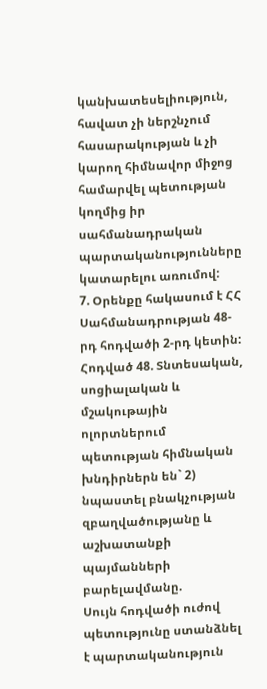կանխատեսելիություն, հավատ չի ներշնչում հասարակության և չի կարող հիմնավոր միջոց համարվել պետության կողմից իր սահմանադրական պարտականությունները կատարելու առումով:
7. Օրենքը հակասում է ՀՀ Սահմանադրության 48-րդ հոդվածի 2-րդ կետին: Հոդված 48. Տնտեսական, սոցիալական և մշակութային ոլորտներում պետության հիմնական խնդիրներն են` 2) նպաստել բնակչության զբաղվածությանը և աշխատանքի պայմանների բարելավմանը.
Սույն հոդվածի ուժով պետությունը ստանձնել է պարտականություն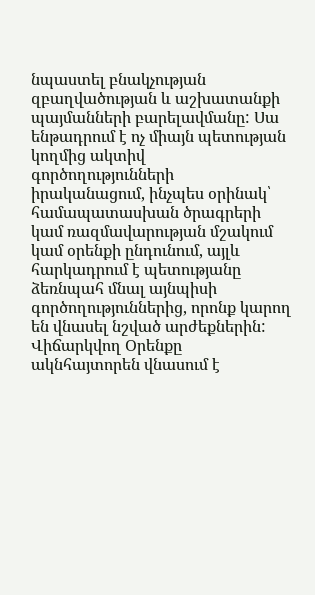նպաստել բնակչության զբաղվածության և աշխատանքի պայմանների բարելավմանը: Սա ենթադրում է ոչ միայն պետության կողմից ակտիվ գործողությունների իրականացում, ինչպես օրինակ՝ համապատասխան ծրագրերի կամ ռազմավարության մշակում կամ օրենքի ընդունում, այլև հարկադրում է պետությանը ձեռնպահ մնալ այնպիսի գործողություններից, որոնք կարող են վնասել նշված արժեքներին: Վիճարկվող Օրենքը ակնհայտորեն վնասում է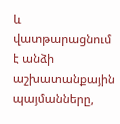և վատթարացնում է անձի աշխատանքային պայմանները,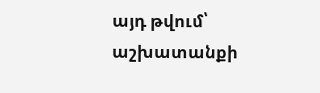այդ թվում՝ աշխատանքի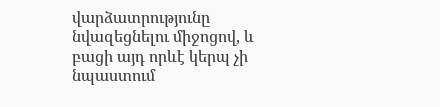վարձատրությունը նվազեցնելու միջոցով, և բացի այդ որևէ կերպ չի նպաստում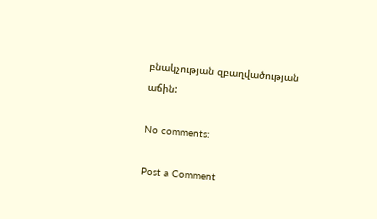բնակչության զբաղվածության աճին:

No comments:

Post a Comment